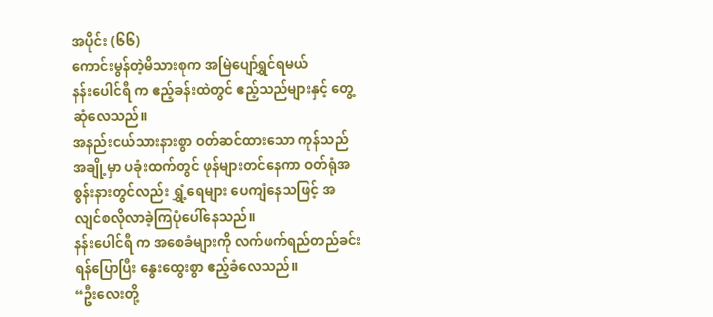အပိုင်း (၆၆)
ကောင်းမွန်တဲ့မိသားစုက အမြဲပျော်ရွှင်ရမယ်
နန်းပေါင်ရီ က ဧည့်ခန်းထဲတွင် ဧည့်သည်များနှင့် တွေ့ဆုံလေသည်။
အနည်းငယ်သားနားစွာ ဝတ်ဆင်ထားသော ကုန်သည်အချို့မှာ ပခုံးထက်တွင် ဖုန်များတင်နေကာ ဝတ်ရုံအစွန်းနားတွင်လည်း ရွှံ့ရေများ ပေကျံနေသဖြင့် အလျင်စလိုလာခဲ့ကြပုံပေါ်နေသည်။
နန်းပေါင်ရီ က အစေခံများကို လက်ဖက်ရည်တည်ခင်းရန်ပြောပြီး နွေးထွေးစွာ ဧည့်ခံလေသည်။
“ဦးလေးတို့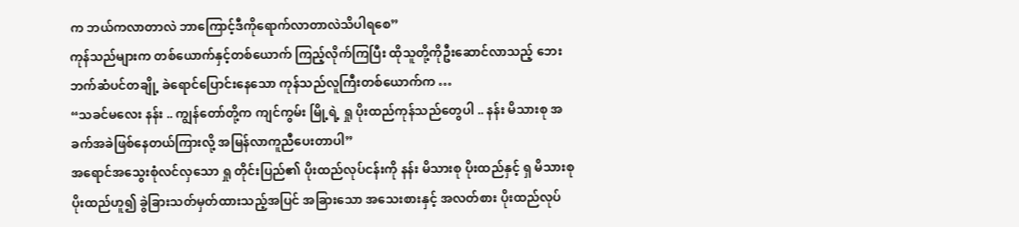က ဘယ်ကလာတာလဲ ဘာကြောင့်ဒီကိုရောက်လာတာလဲသိပါရစေ”
ကုန်သည်များက တစ်ယောက်နှင့်တစ်ယောက် ကြည့်လိုက်ကြပြီး ထိုသူတို့ကိုဦးဆောင်လာသည့် ဘေးဘက်ဆံပင်တချို့ ခဲရောင်ပြောင်းနေသော ကုန်သည်လူကြီးတစ်ယောက်က …
“သခင်မလေး နန်း .. ကျွန်တော်တို့က ကျင်ကွမ်း မြို့ရဲ့ ရှု ပိုးထည်ကုန်သည်တွေပါ .. နန်း မိသားစု အခက်အခဲဖြစ်နေတယ်ကြားလို့ အမြန်လာကူညီပေးတာပါ”
အရောင်အသွေးစုံလင်လှသော ရှု တိုင်းပြည်၏ ပိုးထည်လုပ်ငန်းကို နန်း မိသားစု ပိုးထည်နှင့် ရှ မိသားစု ပိုးထည်ဟူ၍ ခွဲခြားသတ်မှတ်ထားသည့်အပြင် အခြားသော အသေးစားနှင့် အလတ်စား ပိုးထည်လုပ်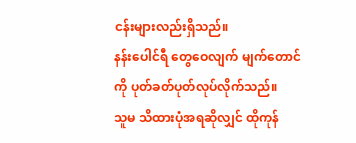ငန်းများလည်းရှိသည်။
နန်းပေါင်ရီ တွေဝေလျက် မျက်တောင်ကို ပုတ်ခတ်ပုတ်လုပ်လိုက်သည်။
သူမ သိထားပုံအရဆိုလျှင် ထိုကုန်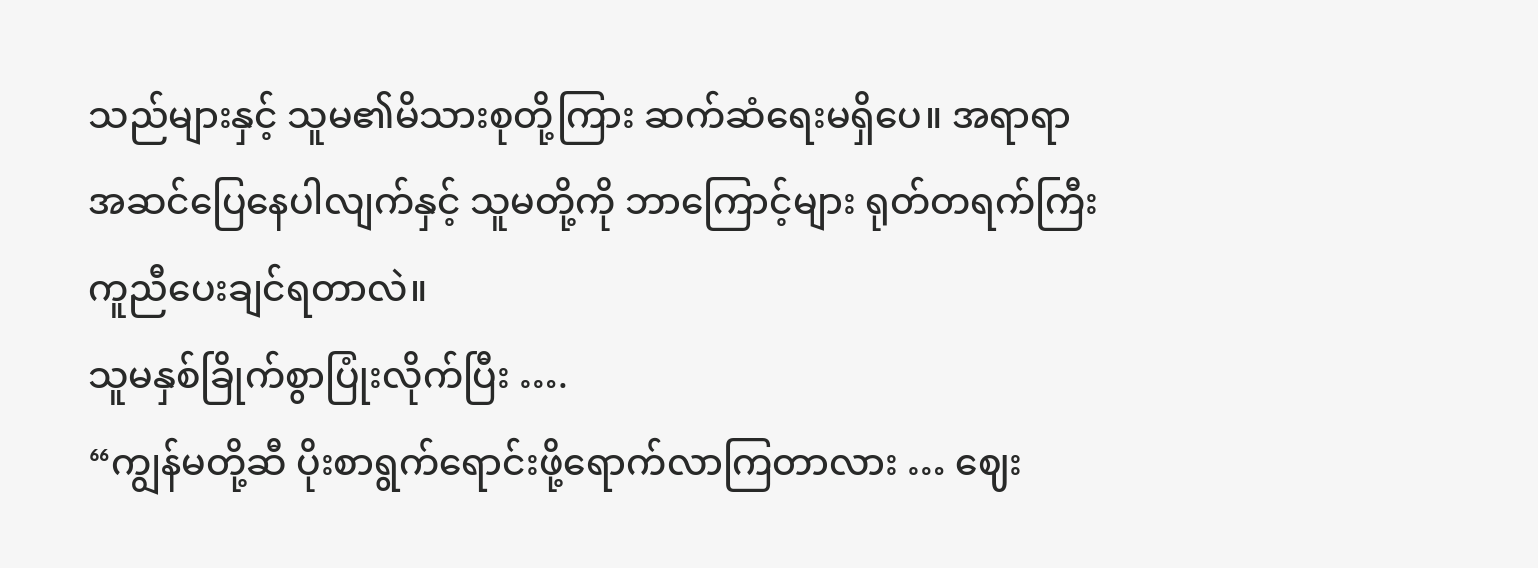သည်များနှင့် သူမ၏မိသားစုတို့ကြား ဆက်ဆံရေးမရှိပေ။ အရာရာအဆင်ပြေနေပါလျက်နှင့် သူမတို့ကို ဘာကြောင့်များ ရုတ်တရက်ကြီးကူညီပေးချင်ရတာလဲ။
သူမနှစ်ခြိုက်စွာပြုံးလိုက်ပြီး ….
“ကျွန်မတို့ဆီ ပိုးစာရွက်ရောင်းဖို့ရောက်လာကြတာလား … ဈေး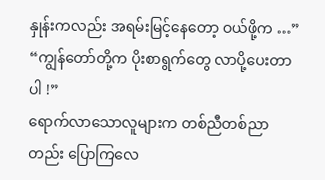နှုန်းကလည်း အရမ်းမြင့်နေတော့ ဝယ်ဖို့က …”
“ကျွန်တော်တို့က ပိုးစာရွက်တွေ လာပို့ပေးတာပါ !”
ရောက်လာသောလူများက တစ်ညီတစ်ညာတည်း ပြောကြလေ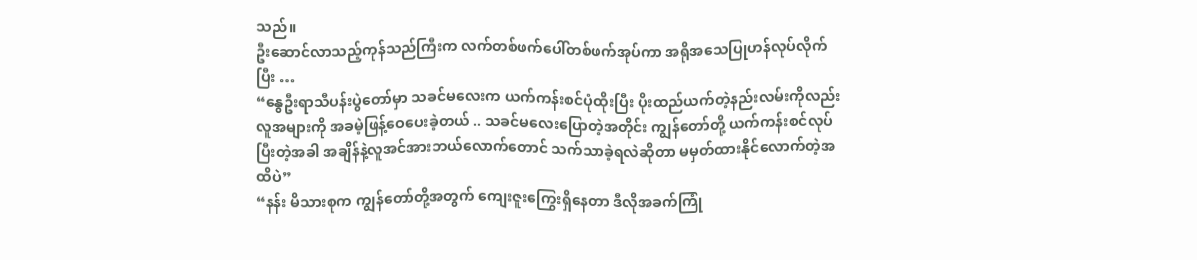သည်။
ဦးဆောင်လာသည့်ကုန်သည်ကြီးက လက်တစ်ဖက်ပေါ်တစ်ဖက်အုပ်ကာ အရိုအသေပြုဟန်လုပ်လိုက်ပြီး …
“နွေဦးရာသီပန်းပွဲတော်မှာ သခင်မလေးက ယက်ကန်းစင်ပုံထိုးပြီး ပိုးထည်ယက်တဲ့နည်းလမ်းကိုလည်း လူအများကို အခမဲ့ဖြန့်ဝေပေးခဲ့တယ် .. သခင်မလေးပြောတဲ့အတိုင်း ကျွန်တော်တို့ ယက်ကန်းစင်လုပ်ပြီးတဲ့အခါ အချိန်နဲ့လူအင်အားဘယ်လောက်တောင် သက်သာခဲ့ရလဲဆိုတာ မမှတ်ထားနိုင်လောက်တဲ့အထိပဲ”
“နန်း မိသားစုက ကျွန်တော်တို့အတွက် ကျေးဇူးကြွေးရှိနေတာ ဒီလိုအခက်ကြုံ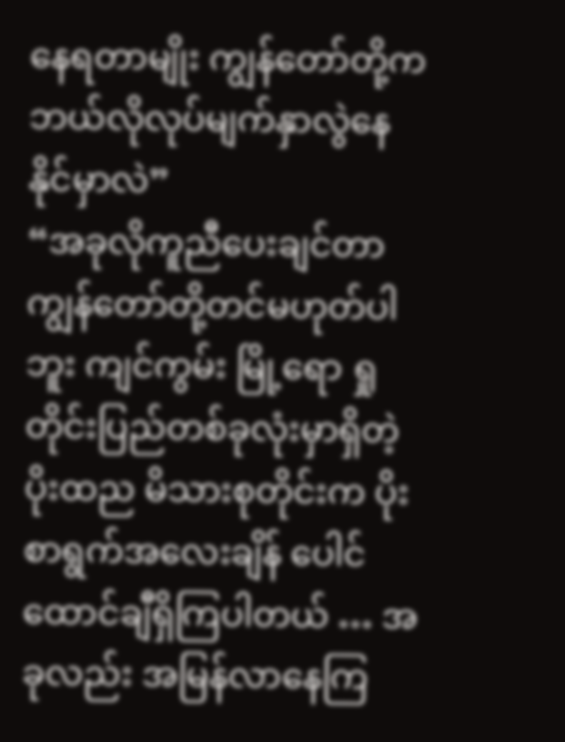နေရတာမျိုး ကျွန်တော်တို့က ဘယ်လိုလုပ်မျက်နှာလွဲနေနိုင်မှာလဲ”
“အခုလိုကူညီပေးချင်တာ ကျွန်တော်တို့တင်မဟုတ်ပါဘူး ကျင်ကွမ်း မြို့ရော ရှု တိုင်းပြည်တစ်ခုလုံးမှာရှိတဲ့ ပိုးထည မိသားစုတိုင်းက ပိုးစာရွက်အလေးချိန် ပေါင်ထောင်ချီရှိကြပါတယ် … အခုလည်း အမြန်လာနေကြ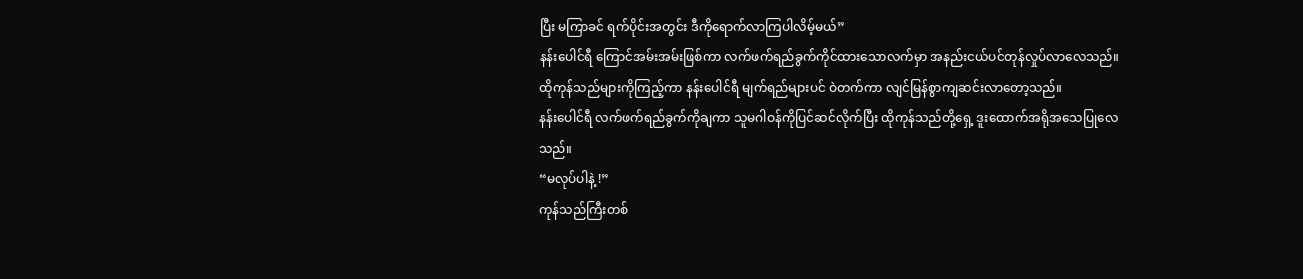ပြီး မကြာခင် ရက်ပိုင်းအတွင်း ဒီကိုရောက်လာကြပါလိမ့်မယ်”
နန်းပေါင်ရီ ကြောင်အမ်းအမ်းဖြစ်ကာ လက်ဖက်ရည်ခွက်ကိုင်ထားသောလက်မှာ အနည်းငယ်ပင်တုန်လှုပ်လာလေသည်။
ထိုကုန်သည်များကိုကြည့်ကာ နန်းပေါင်ရီ မျက်ရည်များပင် ဝဲတက်ကာ လျင်မြန်စွာကျဆင်းလာတော့သည်။
နန်းပေါင်ရီ လက်ဖက်ရည်ခွက်ကိုချကာ သူမဂါဝန်ကိုပြင်ဆင်လိုက်ပြီး ထိုကုန်သည်တို့ရှေ့ ဒူးထောက်အရိုအသေပြုလေသည်။
“မလုပ်ပါနဲ့ !”
ကုန်သည်ကြီးတစ်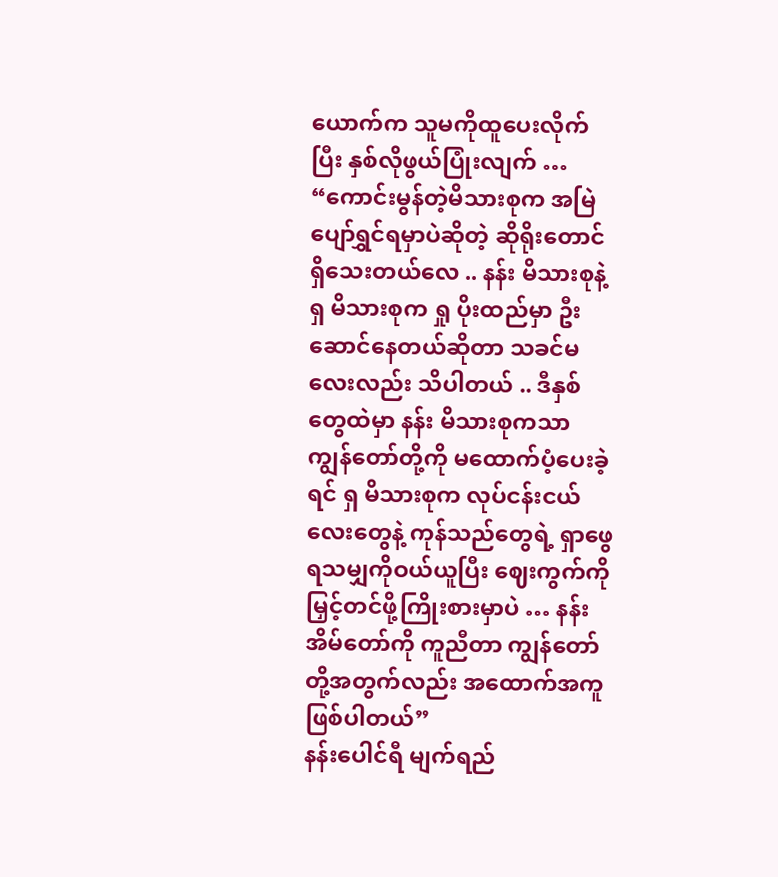ယောက်က သူမကိုထူပေးလိုက်ပြီး နှစ်လိုဖွယ်ပြုံးလျက် …
“ကောင်းမွန်တဲ့မိသားစုက အမြဲပျော်ရွှင်ရမှာပဲဆိုတဲ့ ဆိုရိုးတောင်ရှိသေးတယ်လေ .. နန်း မိသားစုနဲ့ ရှ မိသားစုက ရှု ပိုးထည်မှာ ဦးဆောင်နေတယ်ဆိုတာ သခင်မလေးလည်း သိပါတယ် .. ဒီနှစ်တွေထဲမှာ နန်း မိသားစုကသာ ကျွန်တော်တို့ကို မထောက်ပံ့ပေးခဲ့ရင် ရှ မိသားစုက လုပ်ငန်းငယ်လေးတွေနဲ့ ကုန်သည်တွေရဲ့ ရှာဖွေရသမျှကိုဝယ်ယူပြီး ဈေးကွက်ကို မြှင့်တင်ဖို့ကြိုးစားမှာပဲ … နန်း အိမ်တော်ကို ကူညီတာ ကျွန်တော်တို့အတွက်လည်း အထောက်အကူဖြစ်ပါတယ်”
နန်းပေါင်ရီ မျက်ရည်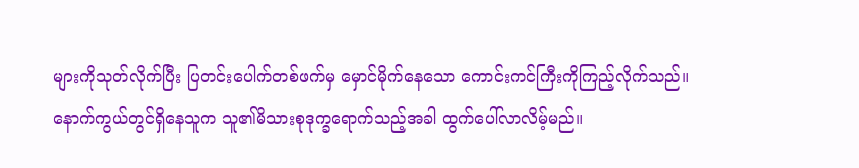များကိုသုတ်လိုက်ပြီး ပြတင်းပေါက်တစ်ဖက်မှ မှောင်မိုက်နေသော ကောင်းကင်ကြီးကိုကြည့်လိုက်သည်။
နောက်ကွယ်တွင်ရှိနေသူက သူ၏မိသားစုဒုက္ခရောက်သည့်အခါ ထွက်ပေါ်လာလိမ့်မည်။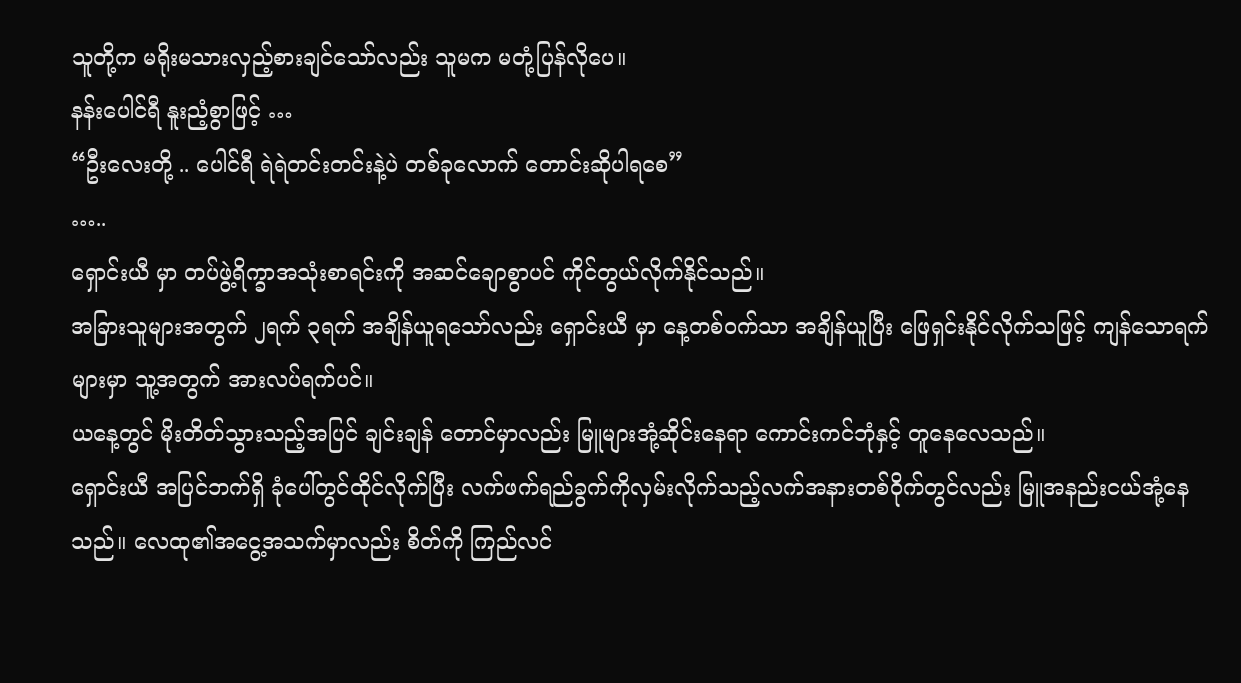သူတို့က မရိုးမသားလှည့်စားချင်သော်လည်း သူမက မတုံ့ပြန်လိုပေ။
နန်းပေါင်ရီ နူးညံ့စွာဖြင့် …
“ဦးလေးတို့ .. ပေါင်ရီ ရဲရဲတင်းတင်းနဲ့ပဲ တစ်ခုလောက် တောင်းဆိုပါရစေ”
…..
ရှောင်းယီ မှာ တပ်ဖွဲ့ရိက္ခာအသုံးစာရင်းကို အဆင်ချောစွာပင် ကိုင်တွယ်လိုက်နိုင်သည်။
အခြားသူများအတွက် ၂ရက် ၃ရက် အချိန်ယူရသော်လည်း ရှောင်းယီ မှာ နေ့တစ်ဝက်သာ အချိန်ယူပြီး ဖြေရှင်းနိုင်လိုက်သဖြင့် ကျန်သောရက်များမှာ သူ့အတွက် အားလပ်ရက်ပင်။
ယနေ့တွင် မိုးတိတ်သွားသည့်အပြင် ချင်းချန် တောင်မှာလည်း မြူများအုံ့ဆိုင်းနေရာ ကောင်းကင်ဘုံနှင့် တူနေလေသည်။
ရှောင်းယီ အပြင်ဘက်ရှိ ခုံပေါ်တွင်ထိုင်လိုက်ပြီး လက်ဖက်ရည်ခွက်ကိုလှမ်းလိုက်သည့်လက်အနားတစ်ဝိုက်တွင်လည်း မြူအနည်းငယ်အုံ့နေသည်။ လေထု၏အငွေ့အသက်မှာလည်း စိတ်ကို ကြည်လင်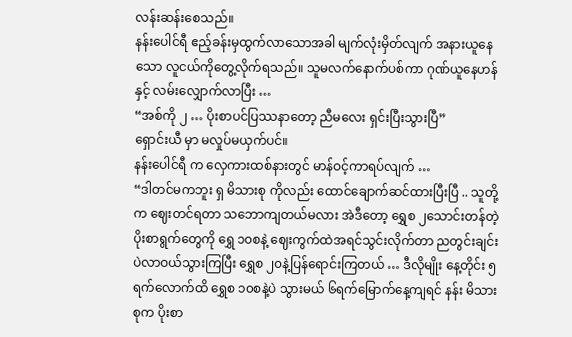လန်းဆန်းစေသည်။
နန်းပေါင်ရီ ဧည့်ခန်းမှထွက်လာသောအခါ မျက်လုံးမှိတ်လျက် အနားယူနေသော လူငယ်ကိုတွေ့လိုက်ရသည်။ သူမလက်နောက်ပစ်ကာ ဂုဏ်ယူနေဟန်နှင့် လမ်းလျှောက်လာပြီး …
“အစ်ကို ၂ … ပိုးစာပင်ပြဿနာတော့ ညီမလေး ရှင်းပြီးသွားပြီ”
ရှောင်းယီ မှာ မလှုပ်မယှက်ပင်။
နန်းပေါင်ရီ က လှေကားထစ်နားတွင် မာန်ဝင့်ကာရပ်လျက် …
“ဒါတင်မကဘူး ရှ မိသားစု ကိုလည်း ထောင်ချောက်ဆင်ထားပြီးပြီ .. သူတို့က ဈေးတင်ရတာ သဘောကျတယ်မလား အဲဒီတော့ ရွှေစ ၂သောင်းတန်တဲ့ ပိုးစာရွက်တွေကို ရွှေ ၁၀စနဲ့ ဈေးကွက်ထဲအရင်သွင်းလိုက်တာ ညတွင်းချင်းပဲလာဝယ်သွားကြပြီး ရွှေစ ၂၀နဲ့ပြန်ရောင်းကြတယ် … ဒီလိုမျိုး နေ့တိုင်း ၅ရက်လောက်ထိ ရွှေစ ၁၀စနဲ့ပဲ သွားမယ် ၆ရက်မြောက်နေ့ကျရင် နန်း မိသားစုက ပိုးစာ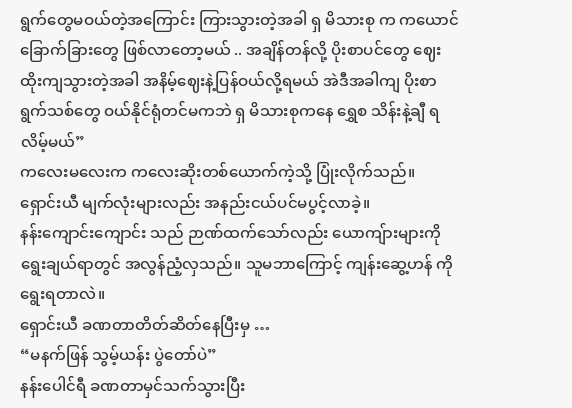ရွက်တွေမဝယ်တဲ့အကြောင်း ကြားသွားတဲ့အခါ ရှ မိသားစု က ကယောင်ခြောက်ခြားတွေ ဖြစ်လာတော့မယ် .. အချိန်တန်လို့ ပိုးစာပင်တွေ ဈေးထိုးကျသွားတဲ့အခါ အနိမ့်ဈေးနဲ့ပြန်ဝယ်လို့ရမယ် အဲဒီအခါကျ ပိုးစာရွက်သစ်တွေ ဝယ်နိုင်ရုံတင်မကဘဲ ရှ မိသားစုကနေ ရွှေစ သိန်းနဲ့ချီ ရလိမ့်မယ်”
ကလေးမလေးက ကလေးဆိုးတစ်ယောက်ကဲ့သို့ ပြုံးလိုက်သည်။
ရှောင်းယီ မျက်လုံးများလည်း အနည်းငယ်ပင်မပွင့်လာခဲ့။
နန်းကျောင်းကျောင်း သည် ဉာဏ်ထက်သော်လည်း ယောကျ်ားများကို ရွေးချယ်ရာတွင် အလွန်ညံ့လှသည်။ သူမဘာကြောင့် ကျန်းဆွေ့ဟန် ကို ရွေးရတာလဲ။
ရှောင်းယီ ခဏတာတိတ်ဆိတ်နေပြီးမှ …
“မနက်ဖြန် သွမ့်ယန်း ပွဲတော်ပဲ”
နန်းပေါင်ရီ ခဏတာမှင်သက်သွားပြီး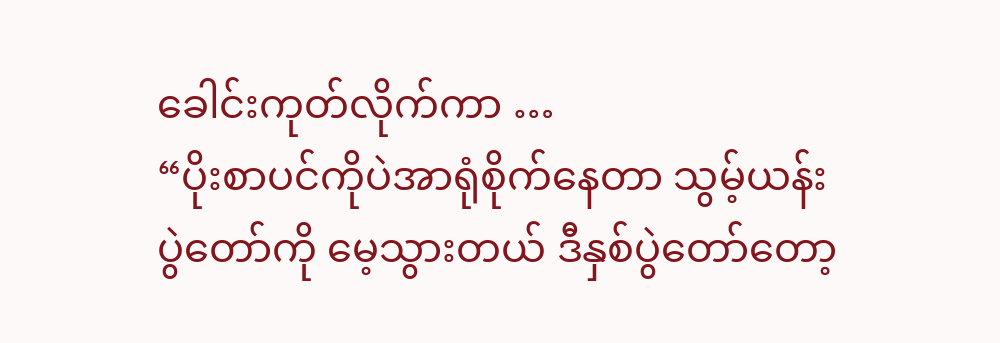ခေါင်းကုတ်လိုက်ကာ …
“ပိုးစာပင်ကိုပဲအာရုံစိုက်နေတာ သွမ့်ယန်း ပွဲတော်ကို မေ့သွားတယ် ဒီနှစ်ပွဲတော်တော့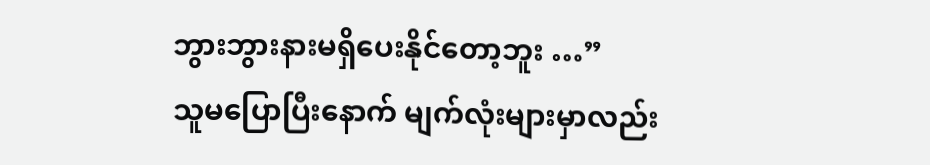ဘွားဘွားနားမရှိပေးနိုင်တော့ဘူး …”
သူမပြောပြီးနောက် မျက်လုံးများမှာလည်း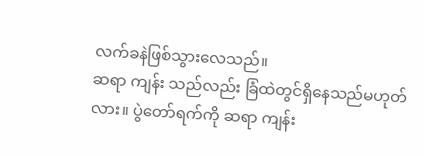လက်ခနဲဖြစ်သွားလေသည်။
ဆရာ ကျန်း သည်လည်း ခြံထဲတွင်ရှိနေသည်မဟုတ်လား။ ပွဲတော်ရက်ကို ဆရာ ကျန်း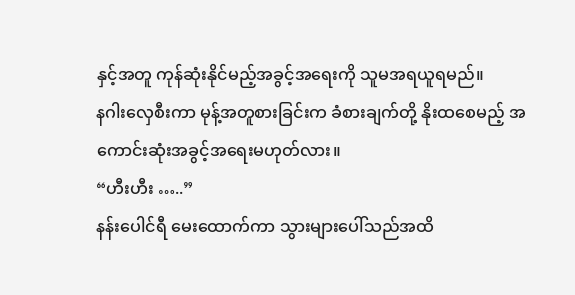နှင့်အတူ ကုန်ဆုံးနိုင်မည့်အခွင့်အရေးကို သူမအရယူရမည်။
နဂါးလှေစီးကာ မုန့်အတူစားခြင်းက ခံစားချက်တို့ နိုးထစေမည့် အကောင်းဆုံးအခွင့်အရေးမဟုတ်လား။
“ဟီးဟီး …..”
နန်းပေါင်ရီ မေးထောက်ကာ သွားများပေါ်သည်အထိ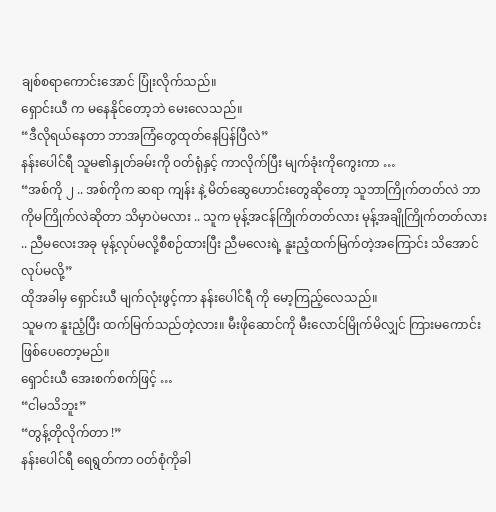ချစ်စရာကောင်းအောင် ပြုံးလိုက်သည်။
ရှောင်းယီ က မနေနိုင်တော့ဘဲ မေးလေသည်။
“ဒီလိုရယ်နေတာ ဘာအကြံတွေထုတ်နေပြန်ပြီလဲ”
နန်းပေါင်ရီ သူမ၏နှုတ်ခမ်းကို ဝတ်ရုံနှင့် ကာလိုက်ပြီး မျက်ခုံးကိုကွေးကာ …
“အစ်ကို ၂ .. အစ်ကိုက ဆရာ ကျန်း နဲ့ မိတ်ဆွေဟောင်းတွေဆိုတော့ သူဘာကြိုက်တတ်လဲ ဘာကိုမကြိုက်လဲဆိုတာ သိမှာပဲမလား .. သူက မုန့်အငန်ကြိုက်တတ်လား မုန့်အချိုကြိုက်တတ်လား .. ညီမလေးအခု မုန့်လုပ်မလို့စီစဉ်ထားပြီး ညီမလေးရဲ့ နူးညံ့ထက်မြက်တဲ့အကြောင်း သိအောင်လုပ်မလို့”
ထိုအခါမှ ရှောင်းယီ မျက်လုံးဖွင့်ကာ နန်းပေါင်ရီ ကို မော့ကြည့်လေသည်။
သူမက နူးညံ့ပြီး ထက်မြက်သည်တဲ့လား။ မီးဖိုဆောင်ကို မီးလောင်မြိုက်မိလျှင် ကြားမကောင်းဖြစ်ပေတော့မည်။
ရှောင်းယီ အေးစက်စက်ဖြင့် …
“ငါမသိဘူး”
“တွန့်တိုလိုက်တာ !”
နန်းပေါင်ရီ ရေရွတ်ကာ ဝတ်စုံကိုခါ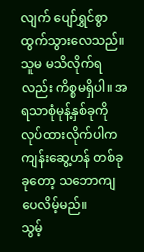လျက် ပျော်ရွှင်စွာ ထွက်သွားလေသည်။
သူမ မသိလိုက်ရလည်း ကိစ္စမရှိပါ။ အရသာစုံမုန့်နှစ်ခုကို လုပ်ထားလိုက်ပါက ကျန်းဆွေ့ဟန် တစ်ခုခုတော့ သဘောကျပေလိမ့်မည်။
သွမ့်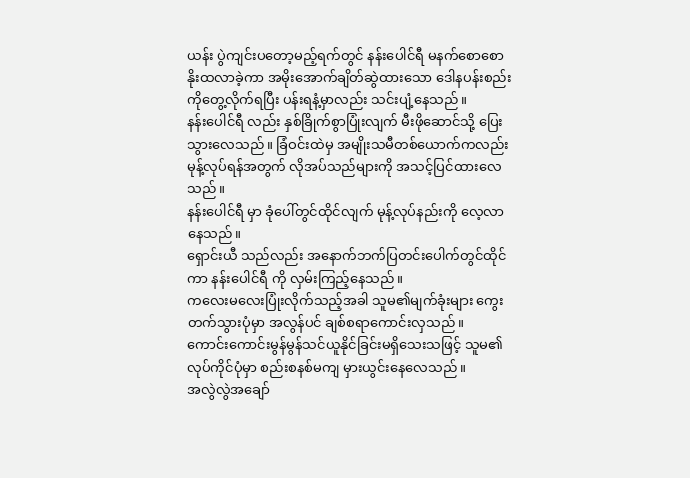ယန်း ပွဲကျင်းပတော့မည့်ရက်တွင် နန်းပေါင်ရီ မနက်စောစောနိုးထလာခဲ့ကာ အမိုးအောက်ချိတ်ဆွဲထားသော ဒေါနပန်းစည်းကိုတွေ့လိုက်ရပြီး ပန်းရနံ့မှာလည်း သင်းပျံ့နေသည်။
နန်းပေါင်ရီ လည်း နှစ်ခြိုက်စွာပြုံးလျက် မီးဖိုဆောင်သို့ ပြေးသွားလေသည်။ ခြံဝင်းထဲမှ အမျိုးသမီတစ်ယောက်ကလည်း မုန့်လုပ်ရန်အတွက် လိုအပ်သည်များကို အသင့်ပြင်ထားလေသည်။
နန်းပေါင်ရီ မှာ ခုံပေါ်တွင်ထိုင်လျက် မုန့်လုပ်နည်းကို လေ့လာနေသည်။
ရှောင်းယီ သည်လည်း အနောက်ဘက်ပြတင်းပေါက်တွင်ထိုင်ကာ နန်းပေါင်ရီ ကို လှမ်းကြည့်နေသည်။
ကလေးမလေးပြုံးလိုက်သည့်အခါ သူမ၏မျက်ခုံးများ ကွေးတက်သွားပုံမှာ အလွန်ပင် ချစ်စရာကောင်းလှသည်။
ကောင်းကောင်းမွန်မွန်သင်ယူနိုင်ခြင်းမရှိသေးသဖြင့် သူမ၏လုပ်ကိုင်ပုံမှာ စည်းစနစ်မကျ မှားယွင်းနေလေသည်။
အလွဲလွဲအချော်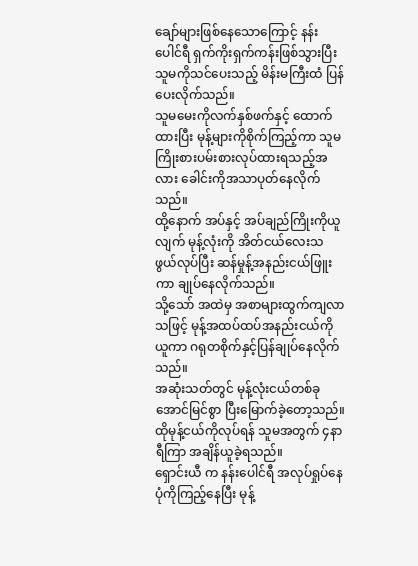ချော်များဖြစ်နေသောကြောင့် နန်းပေါင်ရီ ရှက်ကိုးရှက်ကန်းဖြစ်သွားပြီး သူမကိုသင်ပေးသည့် မိန်းမကြီးထံ ပြန်ပေးလိုက်သည်။
သူမမေးကိုလက်နှစ်ဖက်နှင့် ထောက်ထားပြီး မုန့်များကိုစိုက်ကြည့်ကာ သူမကြိုးစားပမ်းစားလုပ်ထားရသည့်အလား ခေါင်းကိုအသာပုတ်နေလိုက်သည်။
ထို့နောက် အပ်နှင့် အပ်ချည်ကြိုးကိုယူလျက် မုန့်လုံးကို အိတ်ငယ်လေးသဖွယ်လုပ်ပြီး ဆန်မှုန့်အနည်းငယ်ဖြူးကာ ချုပ်နေလိုက်သည်။
သို့သော် အထဲမှ အစာများထွက်ကျလာသဖြင့် မုန့်အထပ်ထပ်အနည်းငယ်ကိုယူကာ ဂရုတစိုက်နှင့်ပြန်ချုပ်နေလိုက်သည်။
အဆုံးသတ်တွင် မုန့်လုံးငယ်တစ်ခု အောင်မြင်စွာ ပြီးမြောက်ခဲ့တော့သည်။ ထိုမုန့်ငယ်ကိုလုပ်ရန် သူမအတွက် ၄နာရီကြာ အချိန်ယူခဲ့ရသည်။
ရှောင်းယီ က နန်းပေါင်ရီ အလုပ်ရှုပ်နေပုံကိုကြည့်နေပြီး မုန့်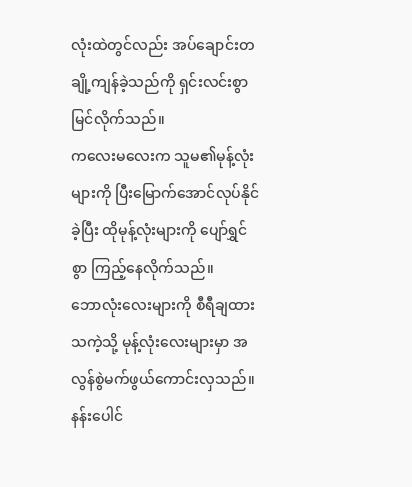လုံးထဲတွင်လည်း အပ်ချောင်းတချို့ကျန်ခဲ့သည်ကို ရှင်းလင်းစွာမြင်လိုက်သည်။
ကလေးမလေးက သူမ၏မုန့်လုံးများကို ပြီးမြောက်အောင်လုပ်နိုင်ခဲ့ပြီး ထိုမုန့်လုံးများကို ပျော်ရွှင်စွာ ကြည့်နေလိုက်သည်။
ဘောလုံးလေးများကို စီရီချထားသကဲ့သို့ မုန့်လုံးလေးများမှာ အလွန်စွဲမက်ဖွယ်ကောင်းလှသည်။ နန်းပေါင်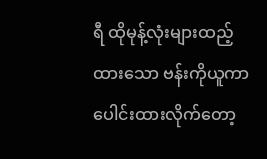ရီ ထိုမုန့်လုံးများထည့်ထားသော ဗန်းကိုယူကာ ပေါင်းထားလိုက်တော့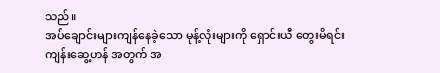သည်။
အပ်ချောင်းများကျန်နေခဲ့သော မုန့်လုံးများကို ရှောင်းယီ တွေးမိရင်း ကျန်းဆွေ့ဟန် အတွက် အ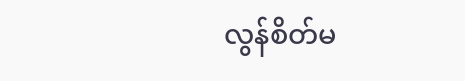လွန်စိတ်မ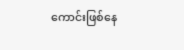ကောင်းဖြစ်နေ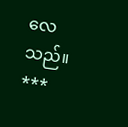လေသည်။
***